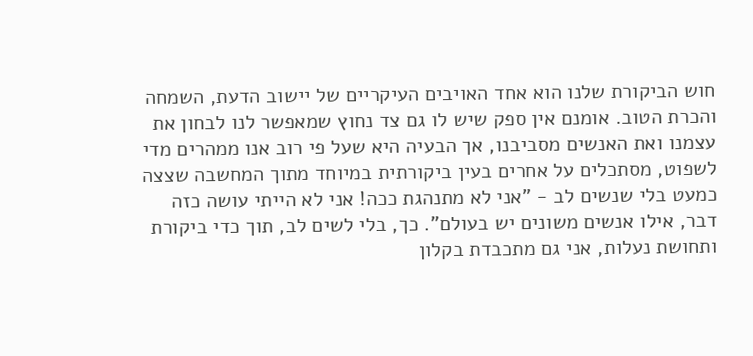חוש הביקורת שלנו הוא אחד האויבים העיקריים של יישוב הדעת, השמחה והכרת הטוב. אומנם אין ספק שיש לו גם צד נחוץ שמאפשר לנו לבחון את עצמנו ואת האנשים מסביבנו, אך הבעיה היא שעל פי רוב אנו ממהרים מדי לשפוט, מסתכלים על אחרים בעין ביקורתית במיוחד מתוך המחשבה שצצה כמעט בלי שנשים לב - "אני לא מתנהגת ככה! אני לא הייתי עושה כזה דבר, אילו אנשים משונים יש בעולם". כך, בלי לשים לב, תוך כדי ביקורת ותחושת נעלות, אני גם מתכבדת בקלון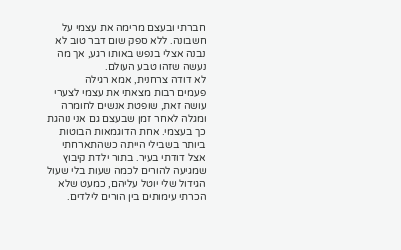חברתי ובעצם מרימה את עצמי על חשבונה. ללא ספק שום דבר טוב לא נבנה אצלי בנפש באותו רגע, אך מה נעשה שזהו טבע העולם.
לא דודה צרחנית, אמא רגילה
פעמים רבות מצאתי את עצמי לצערי עושה זאת, שופטת אנשים לחומרה ומגלה לאחר זמן שבעצם גם אני נוהגת כך בעצמי. אחת הדוגמאות הבוטות ביותר בשבילי הייתה כשהתארחתי אצל דודתי בעיר. בתור ילדת קיבוץ שמגיעה להורים לכמה שעות בלי שעול הגידול שלי יוטל עליהם, כמעט שלא הכרתי עימותים בין הורים לילדים.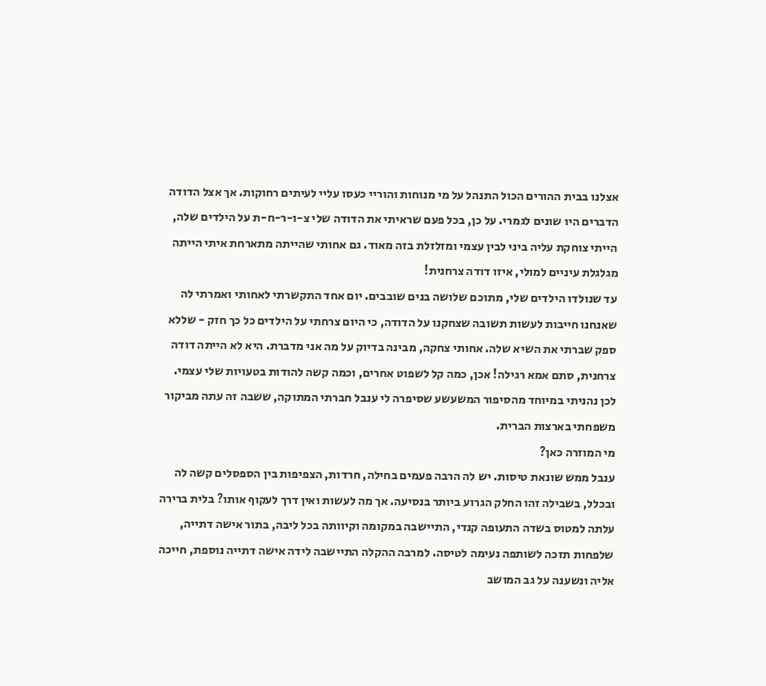אצלנו בבית ההורים הכול התנהל על מי מנוחות והוריי כעסו עליי לעיתים רחוקות. אך אצל הדודה הדברים היו שונים לגמרי. על כן, בכל פעם שראיתי את הדודה שלי צ-ו-ר-ח-ת על הילדים שלה, הייתי צוחקת עליה ביני לבין עצמי ומזלזלת בזה מאוד. גם אחותי שהייתה מתארחת איתי הייתה מגלגלת עיניים למולי, איזו דודה צרחנית!
עד שנולדו הילדים שלי, מתוכם שלושה בנים שובבים. יום אחד התקשרתי לאחותי ואמרתי לה שאנחנו חייבות לעשות תשובה שצחקנו על הדודה, כי היום צרחתי על הילדים כל כך חזק - שללא ספק שברתי את השיא שלה. אחותי צחקה, מבינה בדיוק על מה אני מדברת. היא לא הייתה דודה צרחנית, סתם אמא רגילה! אכן, כמה קל לשפוט אחרים, וכמה קשה להודות בטעויות שלי עצמי.
לכן נהניתי במיוחד מהסיפור המשעשע שסיפרה לי ענבל חברתי המתוקה, ששבה זה עתה מביקור משפחתי בארצות הברית.
מי המוזרה כאן?
ענבל ממש שונאת טיסות. יש לה הרבה פעמים בחילה, חרדות, הצפיפות בין הספסלים קשה לה ובכלל, בשבילה זהו החלק הגרוע ביותר בנסיעה. אך מה לעשות ואין דרך לעקוף אותו? בלית ברירה עלתה למטוס בשדה התעופה קנדי, התיישבה במקומה וקיוותה בכל ליבה, בתור אישה דתייה, שלפחות תזכה לשותפה נעימה לטיסה. למרבה ההקלה התיישבה לידה אישה דתייה נוספת, חייכה אליה ונשענה על גב המושב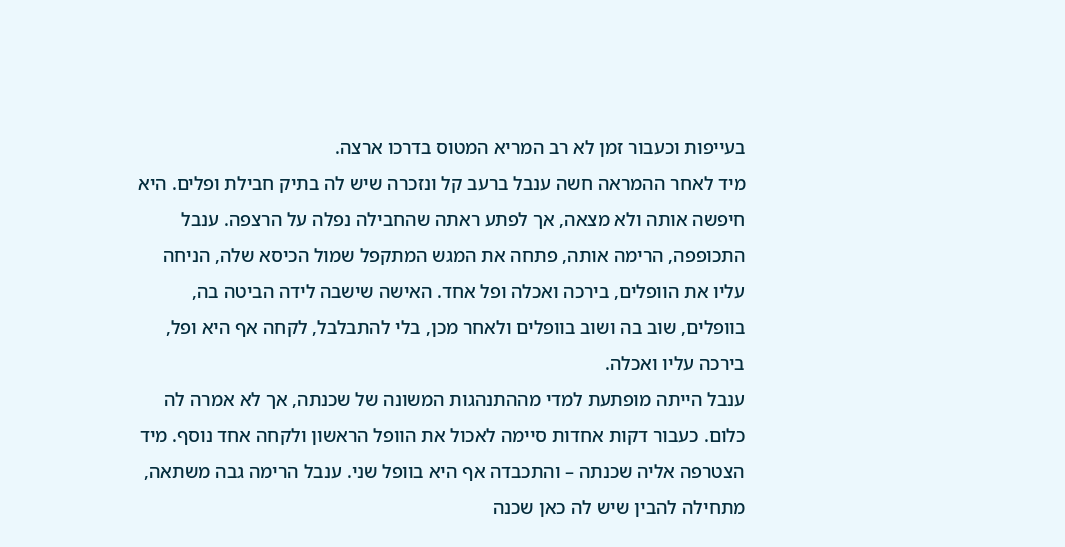בעייפות וכעבור זמן לא רב המריא המטוס בדרכו ארצה.
מיד לאחר ההמראה חשה ענבל ברעב קל ונזכרה שיש לה בתיק חבילת ופלים. היא חיפשה אותה ולא מצאה, אך לפתע ראתה שהחבילה נפלה על הרצפה. ענבל התכופפה, הרימה אותה, פתחה את המגש המתקפל שמול הכיסא שלה, הניחה עליו את הוופלים, בירכה ואכלה ופל אחד. האישה שישבה לידה הביטה בה, בוופלים, שוב בה ושוב בוופלים ולאחר מכן, בלי להתבלבל, לקחה אף היא ופל, בירכה עליו ואכלה.
ענבל הייתה מופתעת למדי מההתנהגות המשונה של שכנתה, אך לא אמרה לה כלום. כעבור דקות אחדות סיימה לאכול את הוופל הראשון ולקחה אחד נוסף. מיד הצטרפה אליה שכנתה – והתכבדה אף היא בוופל שני. ענבל הרימה גבה משתאה, מתחילה להבין שיש לה כאן שכנה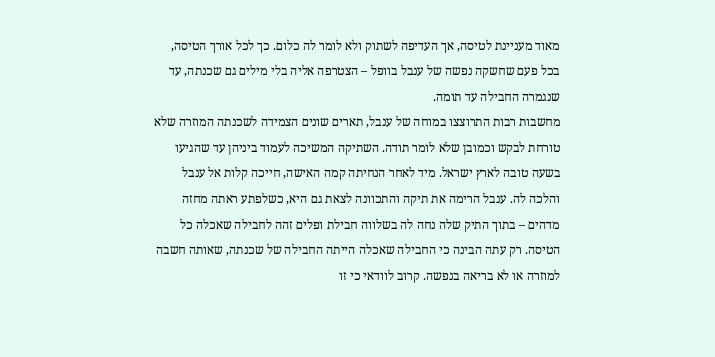מאוד מעניינת לטיסה, אך העדיפה לשתוק ולא לומר לה כלום. כך לכל אורך הטיסה, בכל פעם שחשקה נפשה של ענבל בוופל – הצטרפה אליה בלי מילים גם שכנתה, עד שנגמרה החבילה עד תומה.
מחשבות רבות התרוצצו במוחה של ענבל, תארים שונים הצמידה לשכנתה המוזרה שלא טורחת לבקש וכמובן שלא לומר תודה. השתיקה המשיכה לעמוד ביניהן עד שהגיעו בשעה טובה לארץ ישראל. מיד לאחר הנחיתה קמה האישה, חייכה קלות אל ענבל והלכה לה. ענבל הרימה את תיקה והתכוונה לצאת גם היא, כשלפתע ראתה מחזה מדהים – בתוך התיק שלה נחה לה בשלווה חבילת ופלים זהה לחבילה שאכלה כל הטיסה. רק עתה הבינה כי החבילה שאכלה הייתה החבילה של שכנתה, שאותה חשבה למוזרה או לא בריאה בנפשה. קרוב לוודאי כי זו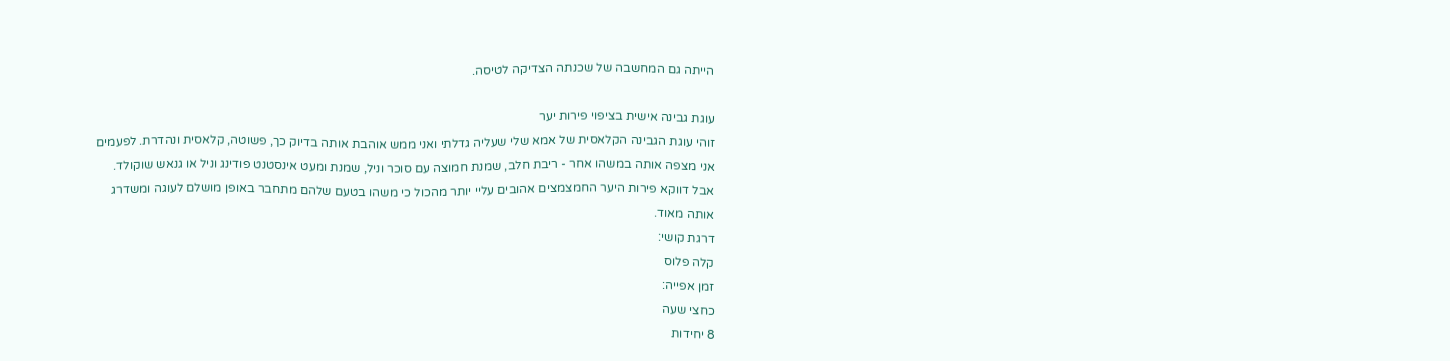הייתה גם המחשבה של שכנתה הצדיקה לטיסה.

עוגת גבינה אישית בציפוי פירות יער
זוהי עוגת הגבינה הקלאסית של אמא שלי שעליה גדלתי ואני ממש אוהבת אותה בדיוק כך, פשוטה, קלאסית ונהדרת. לפעמים אני מצפה אותה במשהו אחר - ריבת חלב, שמנת חמוצה עם סוכר וניל, שמנת ומעט אינסטנט פודינג וניל או גנאש שוקולד. אבל דווקא פירות היער החמצמצים אהובים עליי יותר מהכול כי משהו בטעם שלהם מתחבר באופן מושלם לעוגה ומשדרג אותה מאוד.
דרגת קושי:
קלה פלוס
זמן אפייה:
כחצי שעה
8 יחידות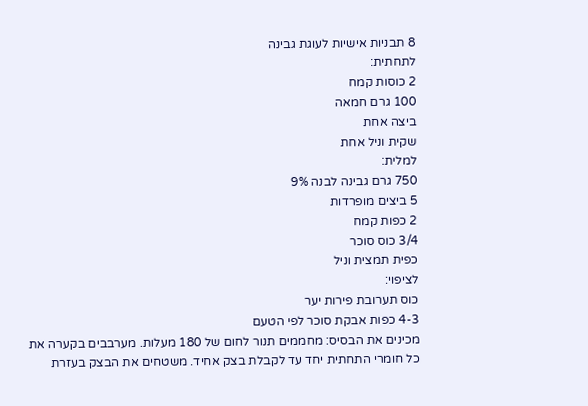8 תבניות אישיות לעוגת גבינה
לתחתית:
2 כוסות קמח
100 גרם חמאה
ביצה אחת
שקית וניל אחת
למלית:
750 גרם גבינה לבנה 9%
5 ביצים מופרדות
2 כפות קמח
3/4 כוס סוכר
כפית תמצית וניל
לציפוי:
כוס תערובת פירות יער
4-3 כפות אבקת סוכר לפי הטעם
מכינים את הבסיס: מחממים תנור לחום של 180 מעלות. מערבבים בקערה את כל חומרי התחתית יחד עד לקבלת בצק אחיד. משטחים את הבצק בעזרת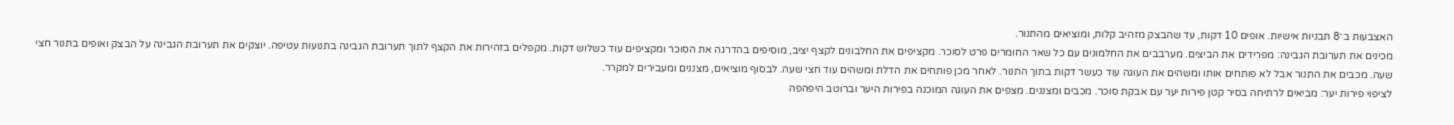האצבעות ב־8 תבניות אישיות. אופים 10 דקות, עד שהבצק מזהיב קלות, ומוציאים מהתנור.
מכינים את תערובת הגבינה: מפרידים את הביצים. מערבבים את החלמונים עם כל שאר החומרים פרט לסוכר. מקציפים את החלבונים לקצף יציב, מוסיפים בהדרגה את הסוכר ומקציפים עוד כשלוש דקות. מקפלים בזהירות את הקצף לתוך תערובת הגבינה בתנועות עטיפה. יוצקים את תערובת הגבינה על הבצק ואופים בתנור חצי שעה. מכבים את התנור אבל לא פותחים אותו ומשהים את העוגה עוד כעשר דקות בתוך התנור. לאחר מכן פותחים את הדלת ומשהים עוד חצי שעה. לבסוף מוציאים, מצננים ומעבירים למקרר.
לציפוי פירות יער: מביאים לרתיחה בסיר קטן פירות יער עם אבקת סוכר. מכבים ומצננים. מצפים את העוגה המוכנה בפירות היער וברוטב היפהפה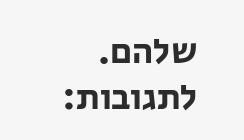שלהם.
לתגובות: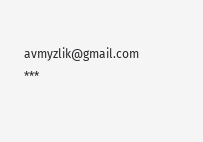avmyzlik@gmail.com
***